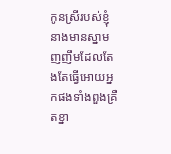កូនស្រីរបស់ខ្ញុំនាងមានស្នាមញញឹមដែលតែងតែធ្វើអោយអ្នកផងទាំងពួងគ្រឺតខ្នា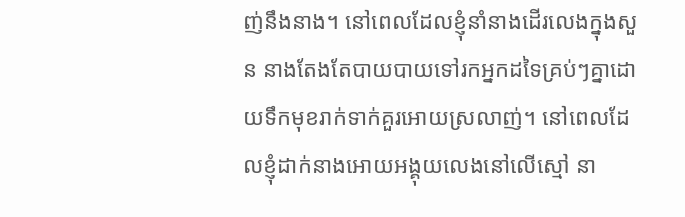ញ់នឹងនាង។ នៅពេលដែលខ្ញុំនាំនាងដើរលេងក្នុងសួន នាងតែងតែបាយបាយទៅរកអ្នកដទៃគ្រប់ៗគ្នាដោយទឹកមុខរាក់ទាក់គួរអោយស្រលាញ់។ នៅពេលដែលខ្ញុំដាក់នាងអោយអង្គុយលេងនៅលើស្មៅ នា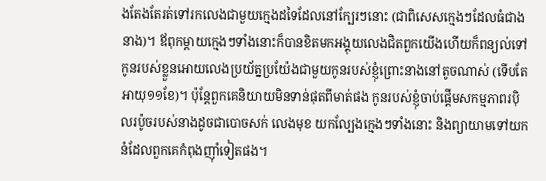ងតែងតែរត់ទៅរកលេងជាមួយក្មេងដទៃដែលនៅក្បែរៗនោះ (ជាពិសេសក្មេងៗដែលធំជាងនាង)។ ឪពុកម្តាយក្មេងៗទាំងនោះក៏បានខិតមកអង្គុយលេងជិតពួកយើងហើយក៏ពន្យល់ទៅកូនរបស់ខ្លួនអោយលេងប្រយ័ត្នប្រយ៉ែងជាមួយកូនរបស់ខ្ញុំព្រោះនាងនៅតូចណាស់ (ទើបតែអាយុ១១ខែ)។ ប៉ុន្តែពួកគេនិយាយមិនទាន់ផុតពីមាត់ផង កូនរបស់ខ្ញុំចាប់ផ្តើមសកម្មភាពរប៉ិលរប៉ូចរបស់នាងដូចជាបោចសក់ លេងមុខ យកល្បែងក្មេងៗទាំងនោះ និងព្យាយាមទៅយកនំដែលពួកគេកំពុងញ៉ាំទៀតផង។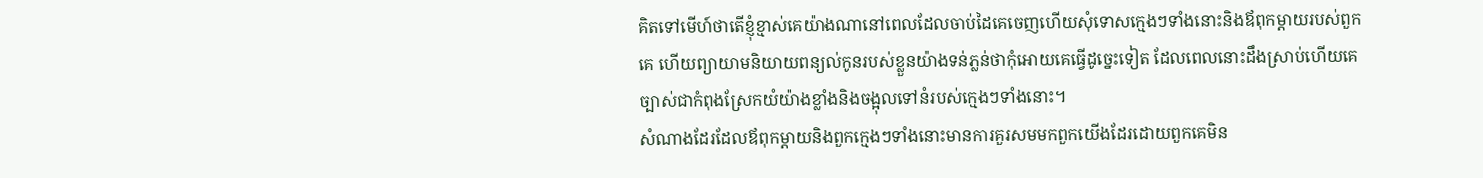គិតទៅមើហ៍ថាតើខ្ញុំខ្មាស់គេយ៉ាងណានៅពេលដែលចាប់ដៃគេចេញហើយសុំទោសក្មេងៗទាំងនោះនិងឪពុកម្តាយរបស់ពួកគេ ហើយព្យាយាមនិយាយពន្យល់កូនរបស់ខ្លួនយ៉ាងទន់ភ្លន់ថាកុំអោយគេធ្វើដូច្នេះទៀត ដែលពេលនោះដឹងស្រាប់ហើយគេច្បាស់ជាកំពុងស្រែកយំយ៉ាងខ្លាំងនិងចង្អុលទៅនំរបស់ក្មេងៗទាំងនោះ។
សំណាងដែរដែលឪពុកម្តាយនិងពួកក្មេងៗទាំងនោះមានការគួរសមមកពួកយើងដែរដោយពួកគេមិន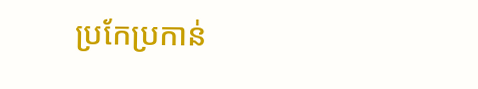ប្រកែប្រកាន់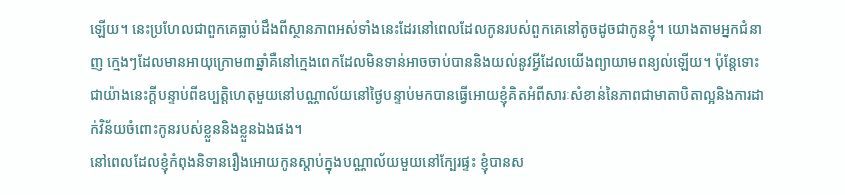ឡើយ។ នេះប្រហែលជាពួកគេធ្លាប់ដឹងពីស្ថានភាពអស់ទាំងនេះដែរនៅពេលដែលកូនរបស់ពួកគេនៅតូចដូចជាកូនខ្ញុំ។ យោងតាមអ្នកជំនាញ ក្មេងៗដែលមានអាយុក្រោម៣ឆ្នាំគឺនៅក្មេងពេកដែលមិនទាន់អាចចាប់បាននិងយល់នូវអ្វីដែលយើងព្យាយាមពន្យល់ឡើយ។ ប៉ុន្តែទោះជាយ៉ាងនេះក្តីបន្ទាប់ពីឧប្បត្តិហេតុមួយនៅបណ្ណាល័យនៅថ្ងៃបន្ទាប់មកបានធ្វើអោយខ្ញុំគិតអំពីសារៈសំខាន់នៃភាពជាមាតាបិតាល្អនិងការដាក់វិន័យចំពោះកូនរបស់ខ្លួននិងខ្លួនឯងផង។
នៅពេលដែលខ្ញុំកំពុងនិទានរឿងអោយកូនស្តាប់ក្នុងបណ្ណាល័យមួយនៅក្បែរផ្ទះ ខ្ញុំបានស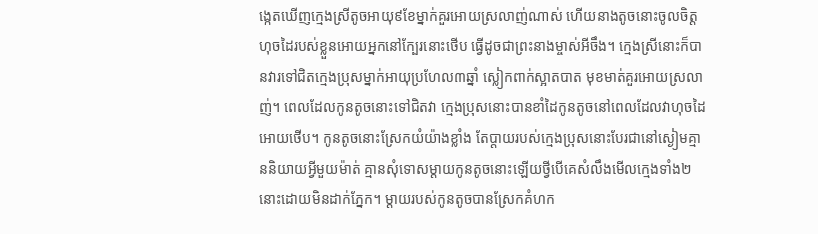ង្កេតឃើញក្មេងស្រីតូចអាយុ៩ខែម្នាក់គួរអោយស្រលាញ់ណាស់ ហើយនាងតូចនោះចូលចិត្តហុចដៃរបស់ខ្លួនអោយអ្នកនៅក្បែរនោះថើប ធ្វើដូចជាព្រះនាងម្ចាស់អីចឹង។ ក្មេងស្រីនោះក៏បានវារទៅជិតក្មេងប្រុសម្នាក់អាយុប្រហែល៣ឆ្នាំ ស្លៀកពាក់ស្អាតបាត មុខមាត់គួរអោយស្រលាញ់។ ពេលដែលកូនតូចនោះទៅជិតវា ក្មេងប្រុសនោះបានខាំដៃកូនតូចនៅពេលដែលវាហុចដៃអោយថើប។ កូនតូចនោះស្រែកយំយ៉ាងខ្លាំង តែប្តាយរបស់ក្មេងប្រុសនោះបែរជានៅស្ងៀមគ្មាននិយាយអ្វីមួយម៉ាត់ គ្មានសុំទោសម្តាយកូនតូចនោះឡើយថ្វីបើគេសំលឹងមើលក្មេងទាំង២នោះដោយមិនដាក់ភ្នែក។ ម្តាយរបស់កូនតូចបានស្រែកគំហក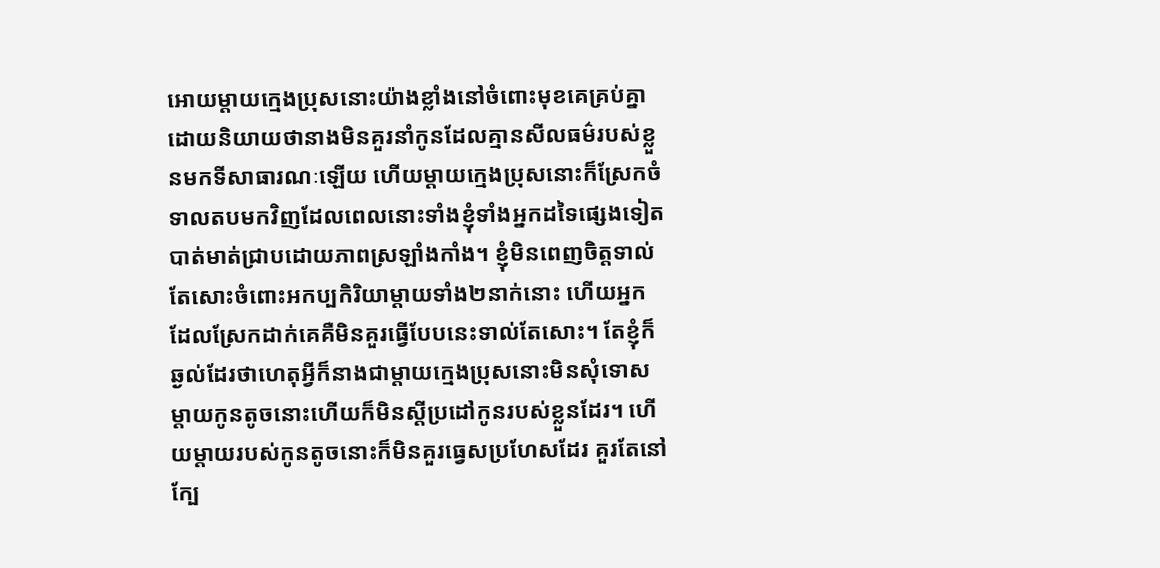អោយម្តាយក្មេងប្រុសនោះយ៉ាងខ្លាំងនៅចំពោះមុខគេគ្រប់គ្នា ដោយនិយាយថានាងមិនគួរនាំកូនដែលគ្មានសីលធម៌របស់ខ្លួនមកទីសាធារណៈឡើយ ហើយម្តាយក្មេងប្រុសនោះក៏ស្រែកចំទាលតបមកវិញដែលពេលនោះទាំងខ្ញុំទាំងអ្នកដទៃផ្សេងទៀតបាត់មាត់ជ្រាបដោយភាពស្រឡាំងកាំង។ ខ្ញុំមិនពេញចិត្តទាល់តែសោះចំពោះអកប្បកិរិយាម្តាយទាំង២នាក់នោះ ហើយអ្នកដែលស្រែកដាក់គេគឺមិនគួរធ្វើបែបនេះទាល់តែសោះ។ តែខ្ញុំក៏ឆ្ងល់ដែរថាហេតុអ្វីក៏នាងជាម្តាយក្មេងប្រុសនោះមិនសុំទោសម្តាយកូនតូចនោះហើយក៏មិនស្តីប្រដៅកូនរបស់ខ្លួនដែរ។ ហើយម្តាយរបស់កូនតូចនោះក៏មិនគួរធ្វេសប្រហែសដែរ គួរតែនៅក្បែ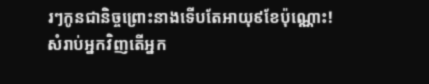រៗកូនជានិច្ចព្រោះនាងទើបតែអាយុ៩ខែប៉ុណ្ណោះ!
សំរាប់អ្នកវិញតើអ្នក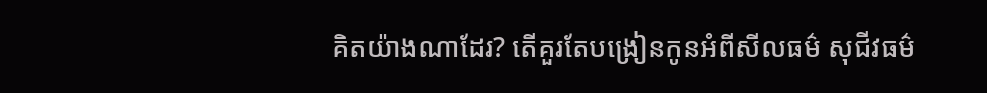គិតយ៉ាងណាដែរ? តើគួរតែបង្រៀនកូនអំពីសីលធម៌ សុជីវធម៌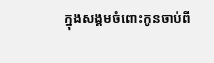ក្នុងសង្គមចំពោះកូនចាប់ពី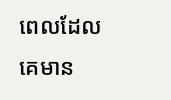ពេលដែលគេមាន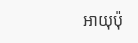អាយុប៉ុ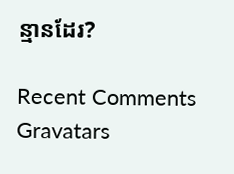ន្មានដែរ?

Recent Comments Gravatars